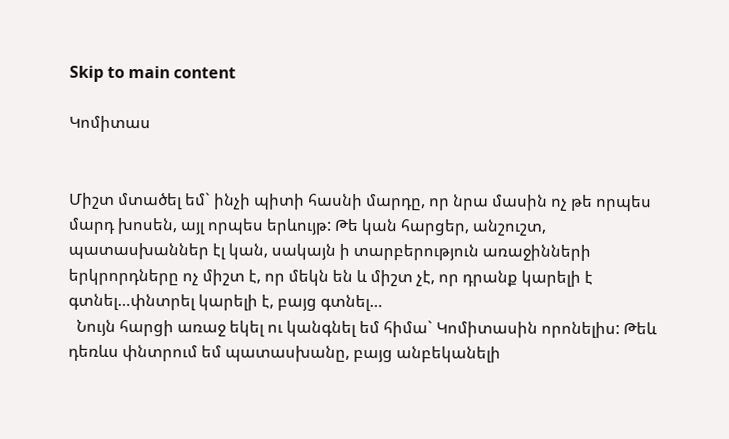Skip to main content

Կոմիտաս


Միշտ մտածել եմ` ինչի պիտի հասնի մարդը, որ նրա մասին ոչ թե որպես մարդ խոսեն, այլ որպես երևույթ: Թե կան հարցեր, անշուշտ, պատասխաններ էլ կան, սակայն ի տարբերություն առաջինների երկրորդները ոչ միշտ է, որ մեկն են և միշտ չէ, որ դրանք կարելի է գտնել…փնտրել կարելի է, բայց գտնել…
  Նույն հարցի առաջ եկել ու կանգնել եմ հիմա` Կոմիտասին որոնելիս: Թեև դեռևս փնտրում եմ պատասխանը, բայց անբեկանելի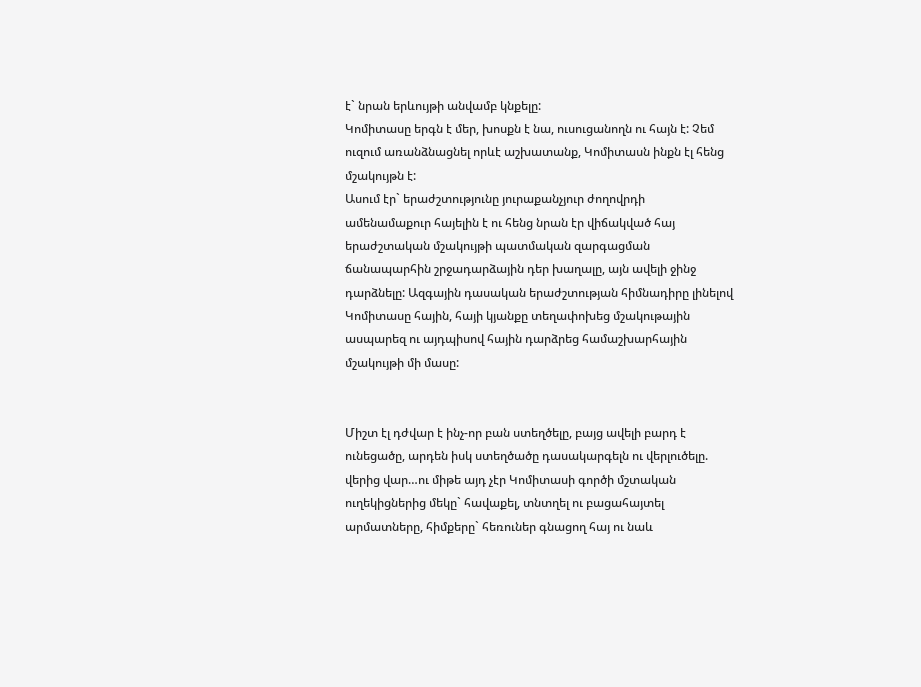է` նրան երևույթի անվամբ կնքելը:
Կոմիտասը երգն է մեր, խոսքն է նա, ուսուցանողն ու հայն է: Չեմ ուզում առանձնացնել որևէ աշխատանք, Կոմիտասն ինքն էլ հենց մշակույթն է:
Ասում էր` երաժշտությունը յուրաքանչյուր ժողովրդի ամենամաքուր հայելին է ու հենց նրան էր վիճակված հայ երաժշտական մշակույթի պատմական զարգացման ճանապարհին շրջադարձային դեր խաղալը, այն ավելի ջինջ դարձնելը: Ազգային դասական երաժշտության հիմնադիրը լինելով Կոմիտասը հային, հայի կյանքը տեղափոխեց մշակութային ասպարեզ ու այդպիսով հային դարձրեց համաշխարհային մշակույթի մի մասը:


Միշտ էլ դժվար է ինչ-որ բան ստեղծելը, բայց ավելի բարդ է ունեցածը, արդեն իսկ ստեղծածը դասակարգելն ու վերլուծելը. վերից վար…ու միթե այդ չէր Կոմիտասի գործի մշտական ուղեկիցներից մեկը` հավաքել, տնտղել ու բացահայտել արմատները, հիմքերը` հեռուներ գնացող հայ ու նաև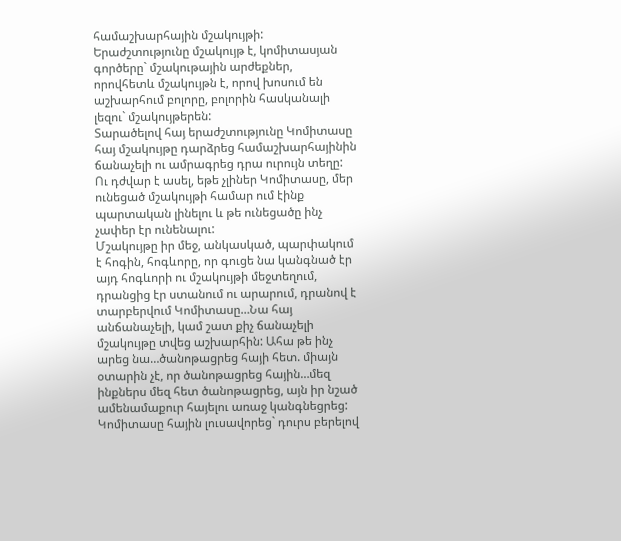համաշխարհային մշակույթի: Երաժշտությունը մշակույթ է, կոմիտասյան գործերը` մշակութային արժեքներ, որովհետև մշակույթն է, որով խոսում են աշխարհում բոլորը, բոլորին հասկանալի լեզու` մշակույթերեն:
Տարածելով հայ երաժշտությունը Կոմիտասը հայ մշակույթը դարձրեց համաշխարհայինին ճանաչելի ու ամրագրեց դրա ուրույն տեղը: Ու դժվար է ասել, եթե չլիներ Կոմիտասը, մեր ունեցած մշակույթի համար ում էինք պարտական լինելու և թե ունեցածը ինչ չափեր էր ունենալու:
Մշակույթը իր մեջ, անկասկած, պարփակում է հոգին, հոգևորը, որ գուցե նա կանգնած էր այդ հոգևորի ու մշակույթի մեջտեղում, դրանցից էր ստանում ու արարում, դրանով է տարբերվում Կոմիտասը…Նա հայ անճանաչելի, կամ շատ քիչ ճանաչելի մշակույթը տվեց աշխարհին: Ահա թե ինչ արեց նա…ծանոթացրեց հայի հետ. միայն օտարին չէ, որ ծանոթացրեց հային…մեզ ինքներս մեզ հետ ծանոթացրեց, այն իր նշած ամենամաքուր հայելու առաջ կանգնեցրեց: Կոմիտասը հային լուսավորեց` դուրս բերելով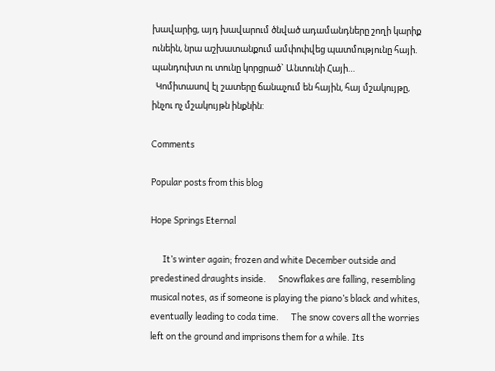խավարից, այդ խավարում ծնված ադամանդները շողի կարիք ունեին, նրա աշխատանքում ամփոփվեց պատմությունը հայի. պանդուխտ ու տունը կորցրած` Անտունի Հայի…
  Կոմիտասով էլ շատերը ճանաչում են հային, հայ մշակույթը, ինչու ոչ մշակույթն ինքնին:

Comments

Popular posts from this blog

Hope Springs Eternal

      It’s winter again; frozen and white December outside and predestined draughts inside.      Snowflakes are falling, resembling musical notes, as if someone is playing the piano’s black and whites, eventually leading to coda time.      The snow covers all the worries left on the ground and imprisons them for a while. Its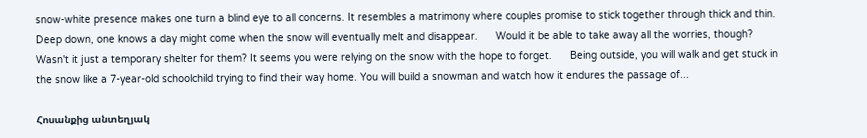snow-white presence makes one turn a blind eye to all concerns. It resembles a matrimony where couples promise to stick together through thick and thin. Deep down, one knows a day might come when the snow will eventually melt and disappear.      Would it be able to take away all the worries, though? Wasn't it just a temporary shelter for them? It seems you were relying on the snow with the hope to forget.      Being outside, you will walk and get stuck in the snow like a 7-year-old schoolchild trying to find their way home. You will build a snowman and watch how it endures the passage of...

Հոսանքից անտեղյակ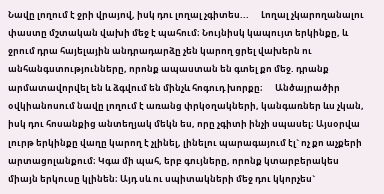Նավը լողում է ջրի վրայով, իսկ դու լողալ չգիտես...      Լողալ չկարողանալու փաստը մշտական վախի մեջ է պահում։ Նույնիսկ կապույտ երկինքը, և ջրում դրա հայելային անդրադարձը չեն կարող ցրել վախերն ու անհանգստությունները, որոնք ապաստան են գտել քո մեջ. դրանք արմատավորվել են և ձգվում են մինչև հոգուդ խորքը։      Անծայրածիր օվկիանոսում նավը լողում է առանց փրկօղակների, կանգառներ ևս չկան, իսկ դու հոսանքից անտեղյակ մեկն ես, որը չգիտի ինչի սպասել։ Այսօրվա լուրթ երկինքը վաղը կարող է չլինել, լինելու պարագայում էլ` ոչ քո աչքերի արտացոլանքում։ Կգա մի պահ, երբ գույները, որոնք կտարբերակես միայն երկուսը կլինեն։ Այդ սև ու սպիտակների մեջ դու կկորչես`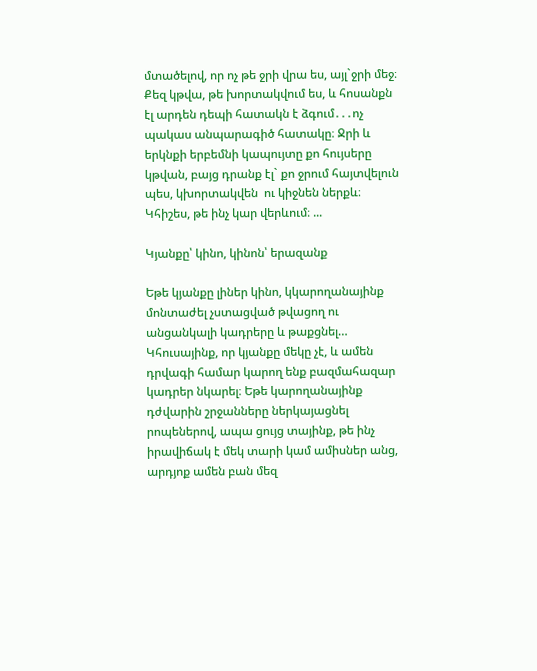մտածելով, որ ոչ թե ջրի վրա ես, այլ`ջրի մեջ։ Քեզ կթվա, թե խորտակվում ես, և հոսանքն էլ արդեն դեպի հատակն է ձգում․․․ոչ պակաս անպարագիծ հատակը։ Ջրի և երկնքի երբեմնի կապույտը քո հույսերը կթվան, բայց դրանք էլ` քո ջրում հայտվելուն պես, կխորտակվեն  ու կիջնեն ներքև։      Կհիշես, թե ինչ կար վերևում։ ...

Կյանքը՝ կինո, կինոն՝ երազանք

Եթե կյանքը լիներ կինո, կկարողանայինք մոնտաժել չստացված թվացող ու անցանկալի կադրերը և թաքցնել… Կհուսայինք, որ կյանքը մեկը չէ, և ամեն դրվագի համար կարող ենք բազմահազար կադրեր նկարել։ Եթե կարողանայինք դժվարին շրջանները ներկայացնել րոպեներով, ապա ցույց տայինք, թե ինչ իրավիճակ է մեկ տարի կամ ամիսներ անց, արդյոք ամեն բան մեզ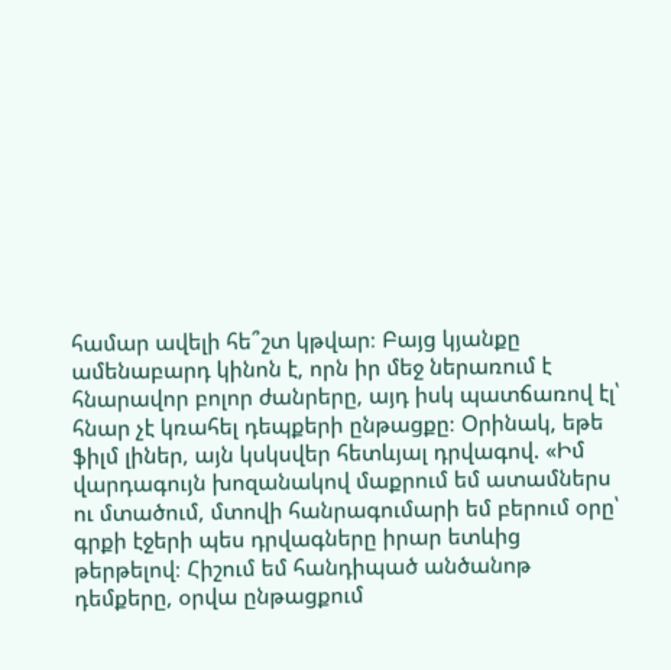համար ավելի հե՞շտ կթվար։ Բայց կյանքը ամենաբարդ կինոն է, որն իր մեջ ներառում է հնարավոր բոլոր ժանրերը, այդ իսկ պատճառով էլ՝ հնար չէ կռահել դեպքերի ընթացքը։ Օրինակ, եթե ֆիլմ լիներ, այն կսկսվեր հետևյալ դրվագով. «Իմ վարդագույն խոզանակով մաքրում եմ ատամներս ու մտածում, մտովի հանրագումարի եմ բերում օրը՝ գրքի էջերի պես դրվագները իրար ետևից թերթելով։ Հիշում եմ հանդիպած անծանոթ դեմքերը, օրվա ընթացքում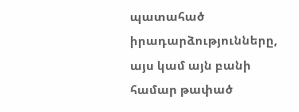պատահած իրադարձությունները, այս կամ այն բանի համար թափած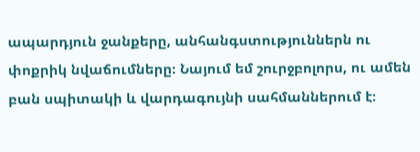ապարդյուն ջանքերը, անհանգստություններն ու փոքրիկ նվաճումները։ Նայում եմ շուրջբոլորս, ու ամեն բան սպիտակի և վարդագույնի սահմաններում է։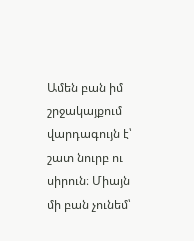Ամեն բան իմ շրջակայքում վարդագույն է՝ շատ նուրբ ու սիրուն։ Միայն մի բան չունեմ՝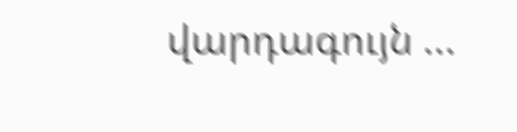վարդագույն ...